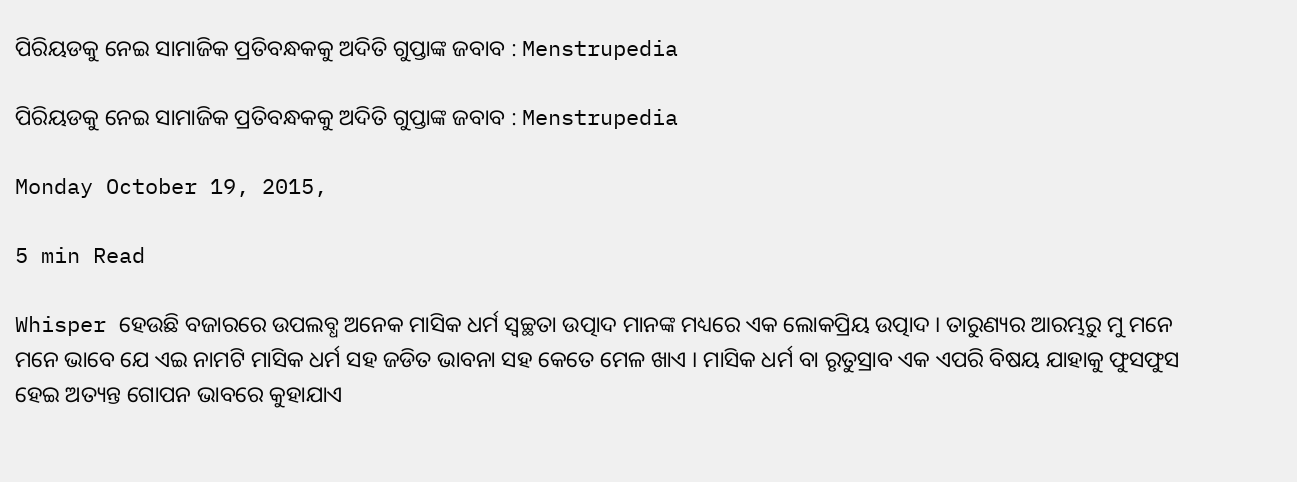ପିରିୟଡକୁ ନେଇ ସାମାଜିକ ପ୍ରତିବନ୍ଧକକୁ ଅଦିତି ଗୁପ୍ତାଙ୍କ ଜବାବ : Menstrupedia

ପିରିୟଡକୁ ନେଇ ସାମାଜିକ ପ୍ରତିବନ୍ଧକକୁ ଅଦିତି ଗୁପ୍ତାଙ୍କ ଜବାବ : Menstrupedia

Monday October 19, 2015,

5 min Read

Whisper ହେଉଛି ବଜାରରେ ଉପଲବ୍ଧ ଅନେକ ମାସିକ ଧର୍ମ ସ୍ବଚ୍ଛତା ଉତ୍ପାଦ ମାନଙ୍କ ମଧ୍ୟରେ ଏକ ଲୋକପ୍ରିୟ ଉତ୍ପାଦ । ତାରୁଣ୍ୟର ଆରମ୍ଭରୁ ମୁ ମନେ ମନେ ଭାବେ ଯେ ଏଇ ନାମଟି ମାସିକ ଧର୍ମ ସହ ଜଡିତ ଭାବନା ସହ କେତେ ମେଳ ଖାଏ । ମାସିକ ଧର୍ମ ବା ରୃତୁସ୍ରାବ ଏକ ଏପରି ବିଷୟ ଯାହାକୁ ଫୁସଫୁସ ହେଇ ଅତ୍ୟନ୍ତ ଗୋପନ ଭାବରେ କୁହାଯାଏ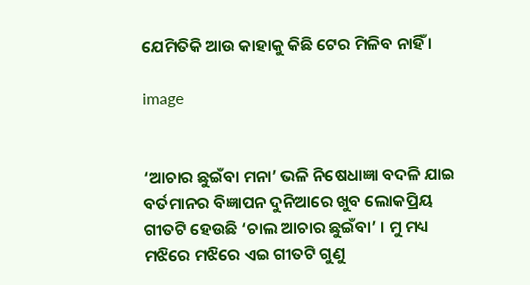ଯେମିତିକି ଆଉ କାହାକୁ କିଛି ଟେର ମିଳିବ ନାହିଁ ।

image


‘ଆଚାର ଛୁଇଁବା ମନା’ ଭଳି ନିଷେଧାଜ୍ଞା ବଦଳି ଯାଇ ବର୍ତମାନର ବିଜ୍ଞାପନ ଦୁନିଆରେ ଖୁବ ଲୋକପ୍ରିୟ ଗୀତଟି ହେଉଛି ‘ଚାଲ ଆଚାର ଛୁଇଁବା’ । ମୁ ମଧ୍ୟ ମଝିରେ ମଝିରେ ଏଇ ଗୀତଟି ଗୁଣୁ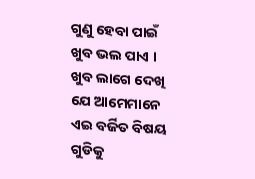ଗୁଣୁ ହେବା ପାଇଁ ଖୁବ ଭଲ ପାଏ । ଖୁବ ଲାଗେ ଦେଖି ଯେ ଆମେମାନେ ଏଇ ବର୍ଜିତ ବିଷୟ ଗୁଡିକୁ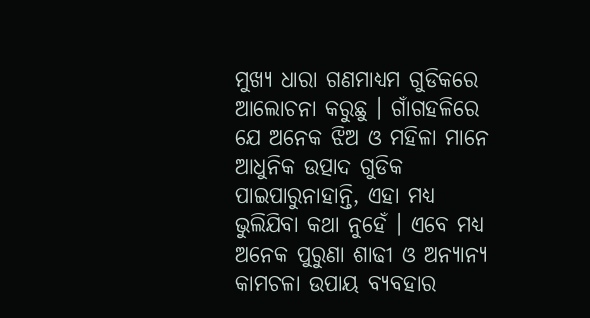ମୁଖ୍ୟ ଧାରା ଗଣମାଧ୍ୟମ ଗୁଡିକରେ ଆଲୋଚନା କରୁଛୁ । ଗାଁଗହଳିରେ ଯେ ଅନେକ ଝିଅ ଓ ମହିଳା ମାନେ ଆଧୁନିକ ଉତ୍ପାଦ ଗୁଡିକ ପାଇପାରୁନାହାନ୍ତି, ଏହା ମଧ୍ୟ ଭୁଲିଯିବା କଥା ନୁହେଁ । ଏବେ ମଧ୍ୟ ଅନେକ ପୁରୁଣା ଶାଢୀ ଓ ଅନ୍ୟାନ୍ୟ କାମଚଳା ଉପାୟ ବ୍ୟବହାର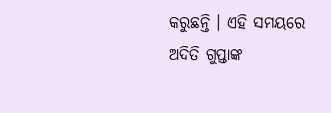କରୁଛନ୍ତି । ଏହି ସମୟରେ ଅଦିତି ଗୁପ୍ତାଙ୍କ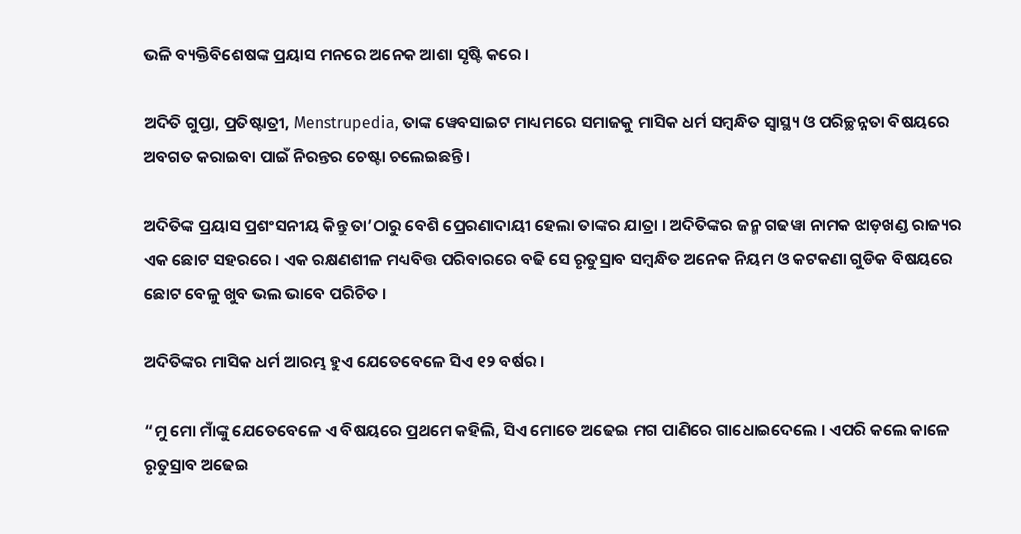ଭଳି ବ୍ୟକ୍ତିବିଶେଷଙ୍କ ପ୍ରୟାସ ମନରେ ଅନେକ ଆଶା ସୃଷ୍ଟି କରେ ।

ଅଦିତି ଗୁପ୍ତା, ପ୍ରତିଷ୍ଟାତ୍ରୀ, Menstrupedia, ତାଙ୍କ ୱେବସାଇଟ ମାଧ୍ୟମରେ ସମାଜକୁ ମାସିକ ଧର୍ମ ସମ୍ବନ୍ଧିତ ସ୍ୱାସ୍ଥ୍ୟ ଓ ପରିଚ୍ଛନ୍ନତା ବିଷୟରେ ଅବଗତ କରାଇବା ପାଇଁ ନିରନ୍ତର ଚେଷ୍ଟା ଚଲେଇଛନ୍ତି ।

ଅଦିତିଙ୍କ ପ୍ରୟାସ ପ୍ରଶଂସନୀୟ କିନ୍ତୁ ତା’ଠାରୁ ବେଶି ପ୍ରେରଣାଦାୟୀ ହେଲା ତାଙ୍କର ଯାତ୍ରା । ଅଦିତିଙ୍କର ଜନ୍ମ ଗଢୱା ନାମକ ଝାଡ଼ଖଣ୍ଡ ରାଜ୍ୟର ଏକ ଛୋଟ ସହରରେ । ଏକ ରକ୍ଷଣଶୀଳ ମଧ୍ୟବିତ୍ତ ପରିବାରରେ ବଢି ସେ ରୃତୁସ୍ରାବ ସମ୍ବନ୍ଧିତ ଅନେକ ନିୟମ ଓ କଟକଣା ଗୁଡିକ ବିଷୟରେ ଛୋଟ ବେଳୁ ଖୁବ ଭଲ ଭାବେ ପରିଚିତ ।

ଅଦିତିଙ୍କର ମାସିକ ଧର୍ମ ଆରମ୍ଭ ହୁଏ ଯେତେବେଳେ ସିଏ ୧୨ ବର୍ଷର ।

“ମୁ ମୋ ମାଁଙ୍କୁ ଯେତେବେଳେ ଏ ବିଷୟରେ ପ୍ରଥମେ କହିଲି, ସିଏ ମୋତେ ଅଢେଇ ମଗ ପାଣିରେ ଗାଧୋଇଦେଲେ । ଏପରି କଲେ କାଳେ ରୃତୁସ୍ରାବ ଅଢେଇ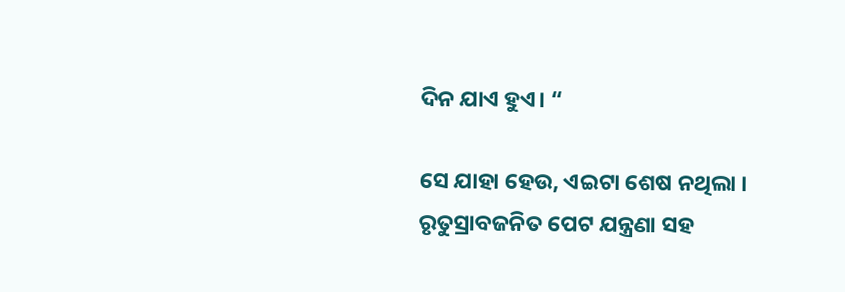ଦିନ ଯାଏ ହୁଏ। “

ସେ ଯାହା ହେଉ, ଏଇଟା ଶେଷ ନଥିଲା । ରୃତୁସ୍ରାବଜନିତ ପେଟ ଯନ୍ତ୍ରଣା ସହ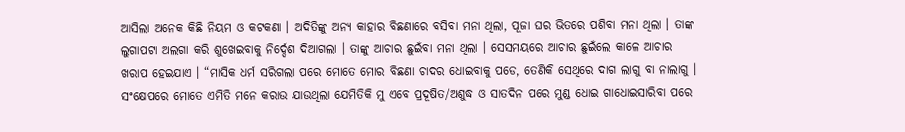ଆସିଲା ଅନେକ କିଛି ନିୟମ ଓ କଟକଣା । ଅଦିତିଙ୍କୁ ଅନ୍ୟ କାହାର ବିଛଣାରେ ବସିବା ମନା ଥିଲା, ପୂଜା ଘର ଭିତରେ ପଶିବା ମନା ଥିଲା । ତାଙ୍କ ଲୁଗାପଟା ଅଲଗା କରି ଶୁଖେଇବାକୁ ନିର୍ଦ୍ଦେଶ ଦିଆଗଲା । ତାଙ୍କୁ ଆଚାର ଛୁଇଁବା ମନା ଥିଲା । ସେସମୟରେ ଆଚାର ଛୁଇଁଲେ କାଳେ ଆଚାର ଖରାପ ହେଇଯାଏ । “ମାସିକ ଧର୍ମ ସରିଗଲା ପରେ ମୋତେ ମୋର ବିଛଣା ଚାଦର ଧୋଇବାକୁ ପଡେ, ତେଣିକି ସେଥିରେ ଦାଗ ଲାଗୁ ବା ନାଲାଗୁ । ସଂକ୍ଷେପରେ ମୋତେ ଏମିତି ମନେ କରାଉ ଯାଉଥିଲା ଯେମିତିକି ମୁ ଏବେ ପ୍ରଦୂଷିତ/ଅଶୁଦ୍ଧ ଓ ସାତଦିନ ପରେ ମୁଣ୍ଡ ଧୋଇ ଗାଧୋଇସାରିବା ପରେ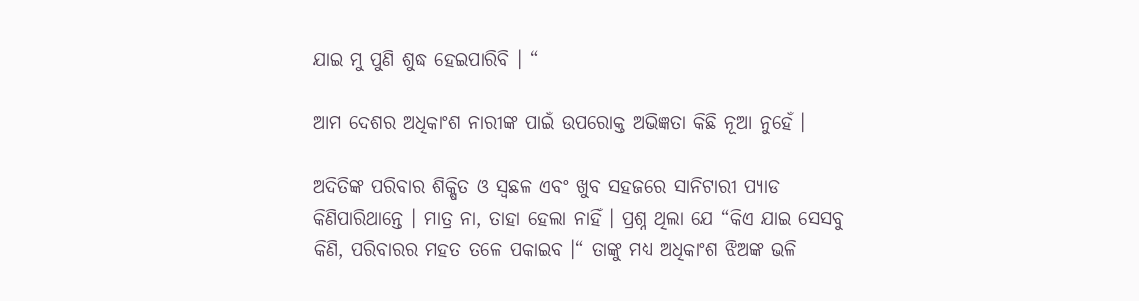ଯାଇ ମୁ ପୁଣି ଶୁଦ୍ଧ ହେଇପାରିବି । “

ଆମ ଦେଶର ଅଧିକାଂଶ ନାରୀଙ୍କ ପାଇଁ ଉପରୋକ୍ତ ଅଭିଜ୍ଞତା କିଛି ନୂଆ ନୁହେଁ ।

ଅଦିତିଙ୍କ ପରିବାର ଶିକ୍ଷିତ ଓ ସ୍ଵଛଳ ଏବଂ ଖୁବ ସହଜରେ ସାନିଟାରୀ ପ୍ୟାଡ କିଣିପାରିଥାନ୍ତେ । ମାତ୍ର ନା, ତାହା ହେଲା ନାହିଁ । ପ୍ରଶ୍ନ ଥିଲା ଯେ “କିଏ ଯାଇ ସେସବୁ କିଣି, ପରିବାରର ମହତ ତଳେ ପକାଇବ ।“ ତାଙ୍କୁ ମଧ୍ୟ ଅଧିକାଂଶ ଝିଅଙ୍କ ଭଳି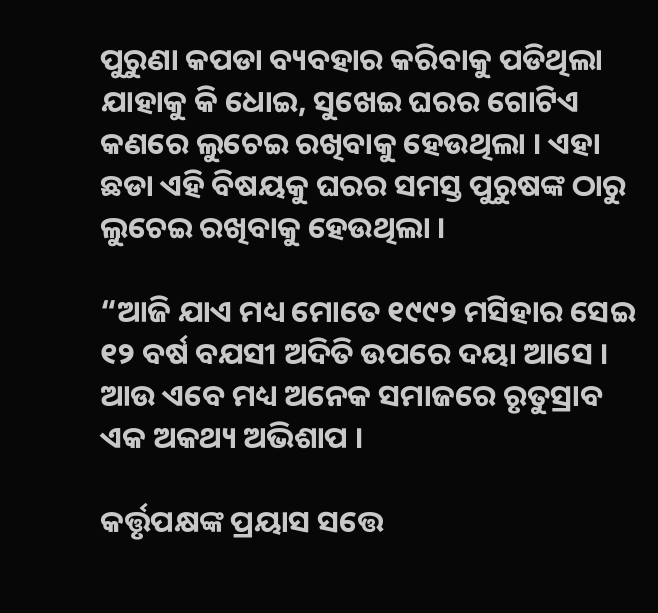ପୁରୁଣା କପଡା ବ୍ୟବହାର କରିବାକୁ ପଡିଥିଲା ଯାହାକୁ କି ଧୋଇ, ସୁଖେଇ ଘରର ଗୋଟିଏ କଣରେ ଲୁଚେଇ ରଖିବାକୁ ହେଉଥିଲା । ଏହା ଛଡା ଏହି ବିଷୟକୁ ଘରର ସମସ୍ତ ପୁରୁଷଙ୍କ ଠାରୁ ଲୁଚେଇ ରଖିବାକୁ ହେଉଥିଲା ।

“ଆଜି ଯାଏ ମଧ୍ୟ ମୋତେ ୧୯୯୨ ମସିହାର ସେଇ ୧୨ ବର୍ଷ ବଯସୀ ଅଦିତି ଉପରେ ଦୟା ଆସେ । ଆଉ ଏବେ ମଧ୍ୟ ଅନେକ ସମାଜରେ ରୃତୁସ୍ରାବ ଏକ ଅକଥ୍ୟ ଅଭିଶାପ ।

କର୍ତ୍ତୃପକ୍ଷଙ୍କ ପ୍ରୟାସ ସତ୍ତେ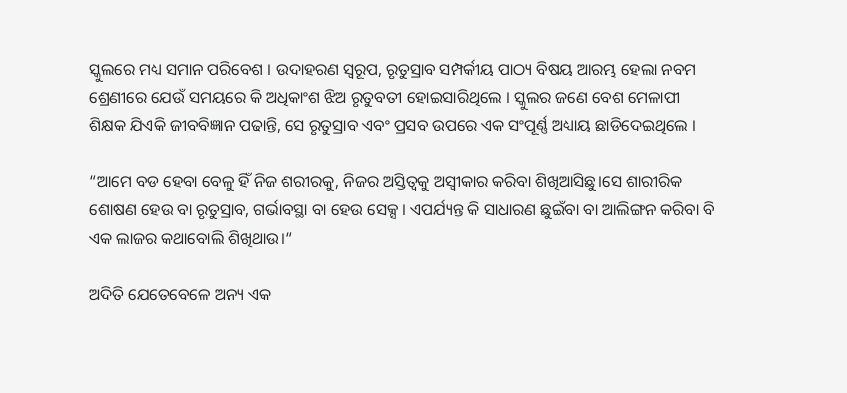ସ୍କୁଲରେ ମଧ୍ୟ ସମାନ ପରିବେଶ । ଉଦାହରଣ ସ୍ୱରୂପ, ରୃତୁସ୍ରାବ ସମ୍ପର୍କୀୟ ପାଠ୍ୟ ବିଷୟ ଆରମ୍ଭ ହେଲା ନବମ ଶ୍ରେଣୀରେ ଯେଉଁ ସମୟରେ କି ଅଧିକାଂଶ ଝିଅ ରୃତୁବତୀ ହୋଇସାରିଥିଲେ । ସ୍କୁଲର ଜଣେ ବେଶ ମେଳାପୀ ଶିକ୍ଷକ ଯିଏକି ଜୀବବିଜ୍ଞାନ ପଢାନ୍ତି, ସେ ରୃତୁସ୍ରାବ ଏବଂ ପ୍ରସବ ଉପରେ ଏକ ସଂପୂର୍ଣ୍ଣ ଅଧ୍ୟାୟ ଛାଡିଦେଇଥିଲେ ।

“ଆମେ ବଡ ହେବା ବେଳୁ ହିଁ ନିଜ ଶରୀରକୁ, ନିଜର ଅସ୍ତିତ୍ଵକୁ ଅସ୍ଵୀକାର କରିବା ଶିଖିଆସିଛୁ।ସେ ଶାରୀରିକ ଶୋଷଣ ହେଉ ବା ରୃତୁସ୍ରାବ, ଗର୍ଭାବସ୍ଥା ବା ହେଉ ସେକ୍ସ । ଏପର୍ଯ୍ୟନ୍ତ କି ସାଧାରଣ ଛୁଇଁବା ବା ଆଲିଙ୍ଗନ କରିବା ବି ଏକ ଲାଜର କଥାବୋଲି ଶିଖିଥାଉ।“

ଅଦିତି ଯେତେବେଳେ ଅନ୍ୟ ଏକ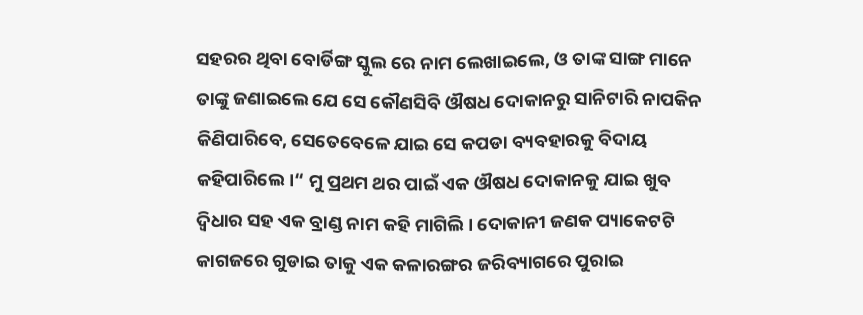ସହରର ଥିବା ବୋର୍ଡିଙ୍ଗ ସ୍କୁଲ ରେ ନାମ ଲେଖାଇଲେ, ଓ ତାଙ୍କ ସାଙ୍ଗ ମାନେ ତାଙ୍କୁ ଜଣାଇଲେ ଯେ ସେ କୌଣସିବି ଔଷଧ ଦୋକାନରୁ ସାନିଟାରି ନାପକିନ କିଣିପାରିବେ, ସେତେବେଳେ ଯାଇ ସେ କପଡା ବ୍ୟବହାରକୁ ବିଦାୟ କହିପାରିଲେ।“ ମୁ ପ୍ରଥମ ଥର ପାଇଁ ଏକ ଔଷଧ ଦୋକାନକୁ ଯାଇ ଖୁବ ଦ୍ଵିଧାର ସହ ଏକ ବ୍ରାଣ୍ଡ ନାମ କହି ମାଗିଲି। ଦୋକାନୀ ଜଣକ ପ୍ୟାକେଟଟି କାଗଜରେ ଗୁଡାଇ ତାକୁ ଏକ କଳାରଙ୍ଗର ଜରିବ୍ୟାଗରେ ପୁରାଇ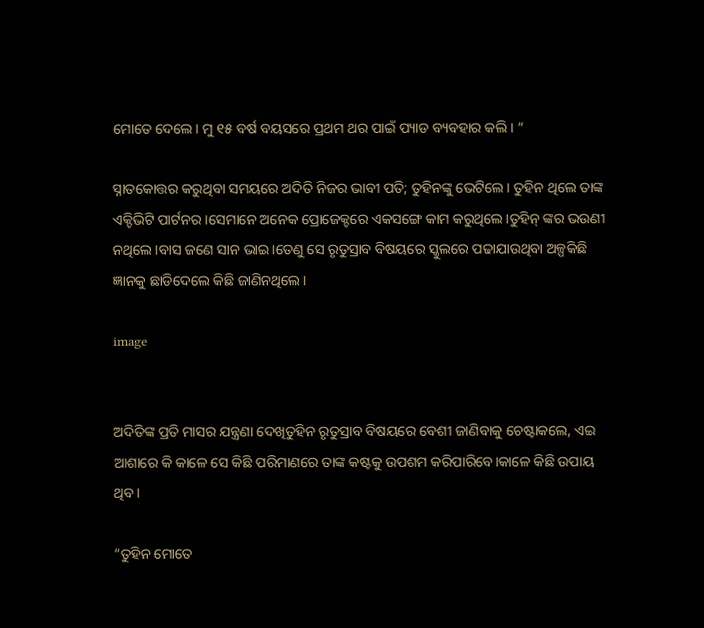ମୋତେ ଦେଲେ। ମୁ ୧୫ ବର୍ଷ ବୟସରେ ପ୍ରଥମ ଥର ପାଇଁ ପ୍ୟାଡ ବ୍ୟବହାର କଲି। “

ସ୍ନାତକୋତ୍ତର କରୁଥିବା ସମୟରେ ଅଦିତି ନିଜର ଭାବୀ ପତି; ତୁହିନଙ୍କୁ ଭେଟିଲେ। ତୁହିନ ଥିଲେ ତାଙ୍କ ଏକ୍ଟିଭିଟି ପାର୍ଟନର।ସେମାନେ ଅନେକ ପ୍ରୋଜେକ୍ଟରେ ଏକସଙ୍ଗେ କାମ କରୁଥିଲେ।ତୁହିନ୍ ଙ୍କର ଭଉଣୀ ନଥିଲେ।ବାସ ଜଣେ ସାନ ଭାଇ।ତେଣୁ ସେ ରୃତୁସ୍ରାବ ବିଷୟରେ ସ୍କୁଲରେ ପଢାଯାଉଥିବା ଅଳ୍ପକିଛି ଜ୍ଞାନକୁ ଛାଡିଦେଲେ କିଛି ଜାଣିନଥିଲେ।

image


ଅଦିତିଙ୍କ ପ୍ରତି ମାସର ଯନ୍ତ୍ରଣା ଦେଖିତୁହିନ ରୃତୁସ୍ରାବ ବିଷୟରେ ବେଶୀ ଜାଣିବାକୁ ଚେଷ୍ଟାକଲେ, ଏଇ ଆଶାରେ କି କାଳେ ସେ କିଛି ପରିମାଣରେ ତାଙ୍କ କଷ୍ଟକୁ ଉପଶମ କରିପାରିବେ।କାଳେ କିଛି ଉପାୟ ଥିବ।

“ତୁହିନ ମୋତେ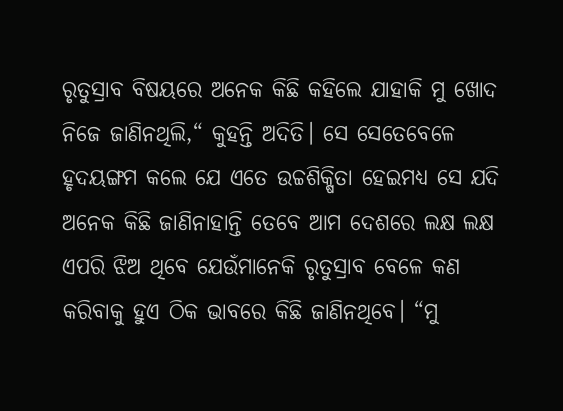ରୃତୁସ୍ରାବ ବିଷୟରେ ଅନେକ କିଛି କହିଲେ ଯାହାକି ମୁ ଖୋଦ ନିଜେ ଜାଣିନଥିଲି,“ କୁହନ୍ତି ଅଦିତି। ସେ ସେତେବେଳେ ହୃଦୟଙ୍ଗମ କଲେ ଯେ ଏତେ ଉଚ୍ଚଶିକ୍ଷିତା ହେଇମଧ୍ୟ ସେ ଯଦି ଅନେକ କିଛି ଜାଣିନାହାନ୍ତି ତେବେ ଆମ ଦେଶରେ ଲକ୍ଷ ଲକ୍ଷ ଏପରି ଝିଅ ଥିବେ ଯେଉଁମାନେକି ରୃତୁସ୍ରାବ ବେଳେ କଣ କରିବାକୁ ହୁଏ ଠିକ ଭାବରେ କିଛି ଜାଣିନଥିବେ। “ମୁ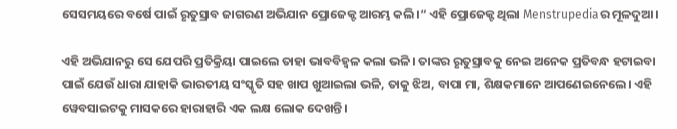ସେସମୟରେ ବର୍ଷେ ପାଇଁ ରୃତୁସ୍ରାବ ଜାଗରଣ ଅଭିଯାନ ପ୍ରୋଜେକ୍ଟ ଆରମ୍ଭ କଲି।“ ଏହି ପ୍ରୋଜେକ୍ଟ ଥିଲା Menstrupediaର ମୂଳଦୁଆ।

ଏହି ଅଭିଯାନରୁ ସେ ଯେପରି ପ୍ରତିକ୍ରିୟା ପାଇଲେ ତାହା ଭାବବିହ୍ଵଳ କଲା ଭଳି। ତାଙ୍କର ରୃତୁସ୍ରାବକୁ ନେଇ ଅନେକ ପ୍ରତିବନ୍ଧ ହଟାଇବା ପାଇଁ ଯେଉଁ ଧାରା ଯାହାକି ଭାରତୀୟ ସଂସ୍କୃତି ସହ ଖାପ ଖୁଆଇଲା ଭଳି, ତାକୁ ଝିଅ, ବାପା ମା, ଶିକ୍ଷକମାନେ ଆପଣେଇନେଲେ। ଏହି ୱେବସାଇଟକୁ ମାସକରେ ହାରାହାରି ଏକ ଲକ୍ଷ ଲୋକ ଦେଖନ୍ତି।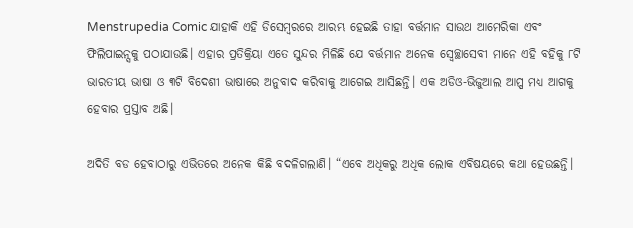Menstrupedia Comic ଯାହାକି ଏହି ଡିସେମ୍ବରରେ ଆରମ୍ଭ ହେଇଛି ତାହା ବର୍ତ୍ତମାନ ସାଉଥ ଆମେରିକା ଏବଂ ଫିଲିପାଇନ୍ସକୁ ପଠାଯାଉଛି। ଏହାର ପ୍ରତିକ୍ରିୟା ଏତେ ସୁନ୍ଦର ମିଳିଛି ଯେ ବର୍ତ୍ତମାନ ଅନେକ ସ୍ଵେଚ୍ଛାସେବୀ ମାନେ ଏହି ବହିକୁ ୮ଟି ଭାରତୀୟ ଭାଷା ଓ ୩ଟି ବିଦେଶୀ ଭାଷାରେ ଅନୁବାଦ କରିବାକୁ ଆଗେଇ ଆସିଛନ୍ତି। ଏକ ଅଡିଓ-ଭିଜୁଆଲ ଆପ୍ପ ମଧ୍ୟ ଆଗକୁ ହେବାର ପ୍ରସ୍ତାବ ଅଛି।

ଅଦିତି ବଡ ହେବାଠାରୁ ଏଭିତରେ ଅନେକ କିଛି ବଦଳିଗଲାଣି। “ଏବେ ଅଧିକରୁ ଅଧିକ ଲୋକ ଏବିଷୟରେ କଥା ହେଉଛନ୍ତି।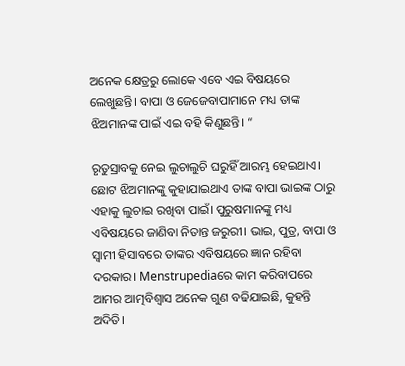ଅନେକ କ୍ଷେତ୍ରରୁ ଲୋକେ ଏବେ ଏଇ ବିଷୟରେ ଲେଖୁଛନ୍ତି। ବାପା ଓ ଜେଜେବାପାମାନେ ମଧ୍ୟ ତାଙ୍କ ଝିଅମାନଙ୍କ ପାଇଁ ଏଇ ବହି କିଣୁଛନ୍ତି। “

ରୃତୁସ୍ରାବକୁ ନେଇ ଲୁଚାଲୁଚି ଘରୁହିଁ ଆରମ୍ଭ ହେଇଥାଏ। ଛୋଟ ଝିଅମାନଙ୍କୁ କୁହାଯାଇଥାଏ ତାଙ୍କ ବାପା ଭାଇଙ୍କ ଠାରୁ ଏହାକୁ ଲୁଚାଇ ରଖିବା ପାଇଁ। ପୁରୁଷମାନଙ୍କୁ ମଧ୍ୟ ଏବିଷୟରେ ଜାଣିବା ନିତାନ୍ତ ଜରୁରୀ। ଭାଇ, ପୁତ୍ର, ବାପା ଓ ସ୍ଵାମୀ ହିସାବରେ ତାଙ୍କର ଏବିଷୟରେ ଜ୍ଞାନ ରହିବା ଦରକାର। Menstrupediaରେ କାମ କରିବାପରେ ଆମର ଆତ୍ମବିଶ୍ଵାସ ଅନେକ ଗୁଣ ବଢିଯାଇଛି, କୁହନ୍ତି ଅଦିତି।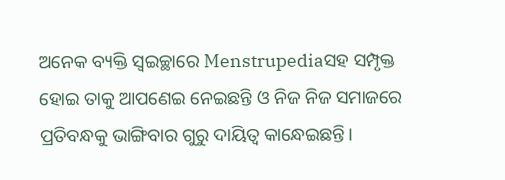ଅନେକ ବ୍ୟକ୍ତି ସ୍ଵଇଚ୍ଛାରେ Menstrupediaସହ ସମ୍ପୃକ୍ତ ହୋଇ ତାକୁ ଆପଣେଇ ନେଇଛନ୍ତି ଓ ନିଜ ନିଜ ସମାଜରେ ପ୍ରତିବନ୍ଧକୁ ଭାଙ୍ଗିବାର ଗୁରୁ ଦାୟିତ୍ଵ କାନ୍ଧେଇଛନ୍ତି।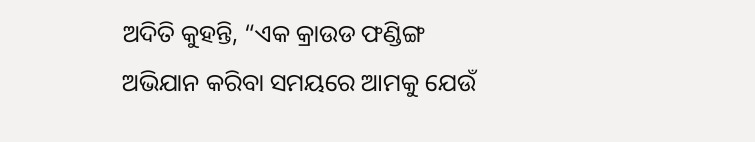ଅଦିତି କୁହନ୍ତି, “ଏକ କ୍ରାଉଡ ଫଣ୍ଡିଙ୍ଗ ଅଭିଯାନ କରିବା ସମୟରେ ଆମକୁ ଯେଉଁ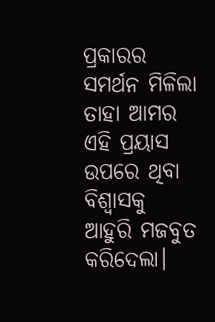ପ୍ରକାରର ସମର୍ଥନ ମିଳିଲା ତାହା ଆମର ଏହି ପ୍ରୟାସ ଉପରେ ଥିବା ବିଶ୍ଵାସକୁ ଆହୁରି ମଜବୁତ କରିଦେଲା।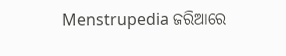Menstrupedia ଜରିଆରେ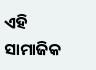ଏହି ସାମାଜିକ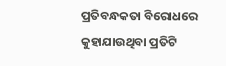ପ୍ରତିବନ୍ଧକତା ବିରୋଧରେ କୁହାଯାଉଥିବା ପ୍ରତିଟି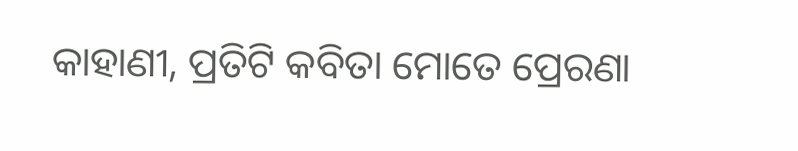କାହାଣୀ, ପ୍ରତିଟି କବିତା ମୋତେ ପ୍ରେରଣା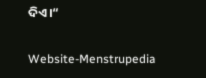ଦିଏ।“

Website-Menstrupedia